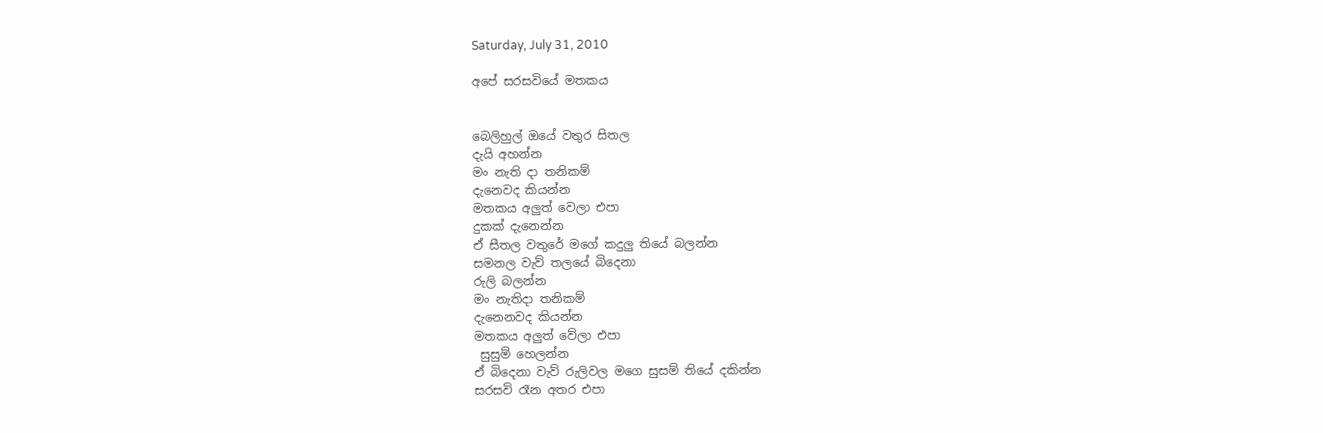Saturday, July 31, 2010

අපේ සරසවියේ මතකය


බෙලිහුල් ඔයේ වතුර සිතල
දැයි අහන්න
මං නැති දා තනිකම්
දැනෙවද කියන්න
මතකය අලුත් වෙලා එපා
දුකක් දැනෙන්න
ඒ සීතල වතුරේ ම‍ගේ කදුලු ති‍යේ බලන්න
සමනල වැව් තලයේ බිදෙනා
රුලි බලන්න
මං නැතිදා තනිකම්
දැනෙනවද කියන්න
මතකය අලුත් වේලා එපා
 සුසුම් හෙලන්න
ඒ බිදෙනා වැව් රුලිවල මගෙ සුසම් තියේ දකින්න
සරසවි රෑන අතර එපා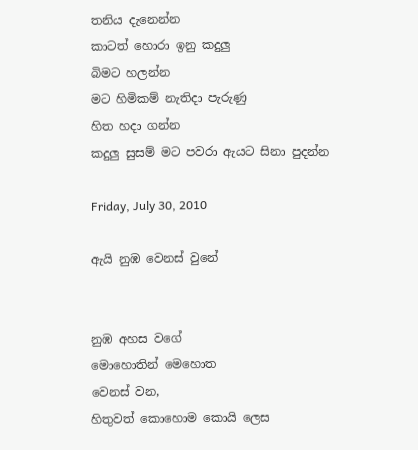තනිය දැනෙන්න
කාටත් හොරා ඉනු කදුලු
බිම‍ට හලන්න
ම‍ට හිමිකම් නැතිදා පැරුණු
හිත හදා ගන්න
කදුලු සුසම් ම‍ට පවරා ඇයට සිනා පුදන්න

Friday, July 30, 2010

ඇයි නුඹ වෙනස් වුනේ


නුඹ අහස වගේ
මොහොතින් මෙහොත
වෙනස් වන,
හිතුවත් ‍කොහොම කොයි ලෙස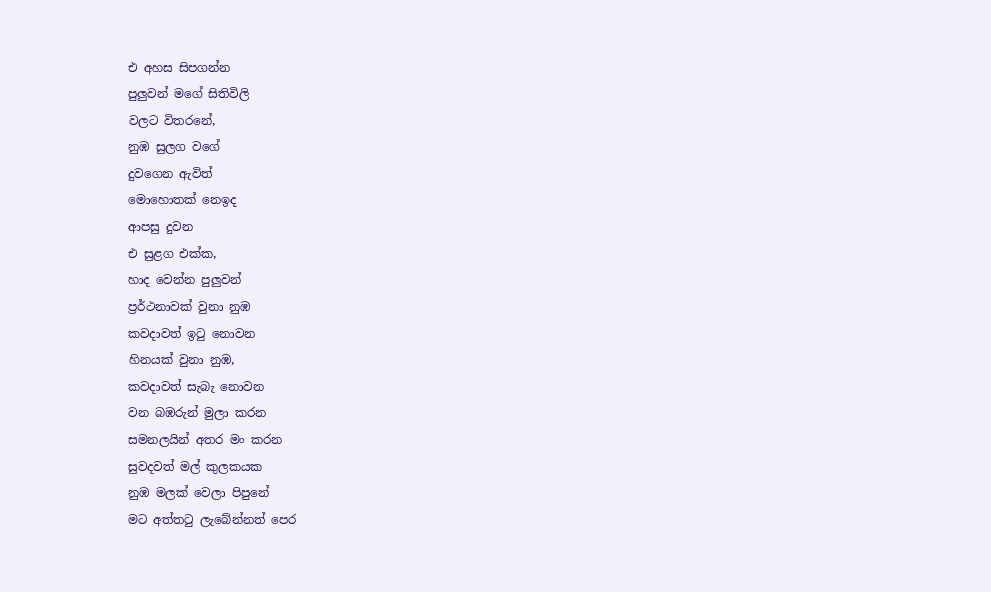එ අහස සිපගන්න
පුලුවන් මගේ සිතිවිලි
වල‍ට විතරනේ,
නුඹ සුලග වගේ
දුවගෙන ඇවිත්
මොහොතක් නෙඉද
ආපසු දුවන
එ සුළග එක්ක,
හාද වෙන්න පුලුවන්
ප්‍රර්ථනාවක් වුනා නුඹ
කවදාවත් ඉටු නොවන
හිනයක් වුනා නුඹ,
කවදාවත් සැබැ නොවන
වන බඹරුන් මුලා කරන
සමනලයින් අතර මං කරන
සුවදවත් මල් කුලකයක
නුඹ මලක් වෙලා පිපුනේ
මට අත්තටු ලැබේන්නත් පෙර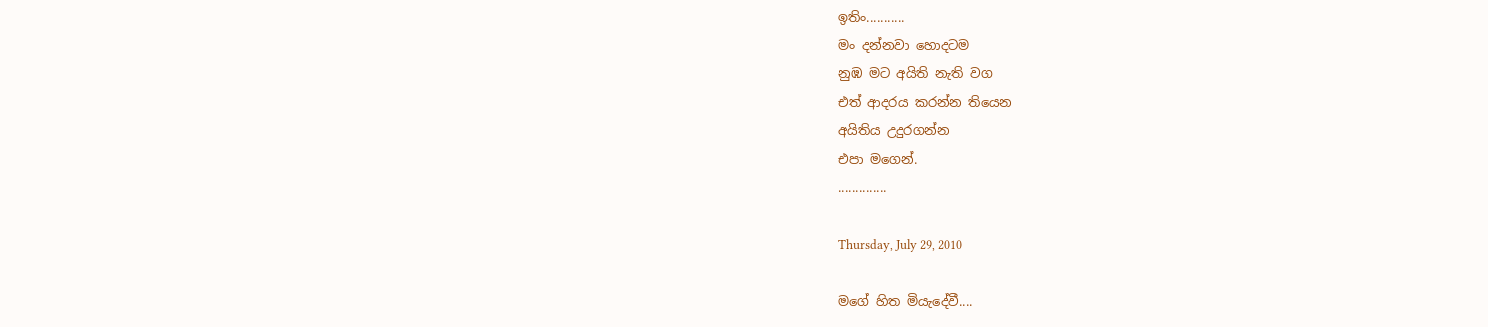ඉතිං...........
මං දන්නවා හොද‍ටම
නුඹ ම‍ට අයිති නැති වග
එත් ආදරය කරන්න තියෙන
අයිතිය උදුර‍ගන්න
එපා මගෙන්.
..............

Thursday, July 29, 2010

මගේ හිත මියැදේවී....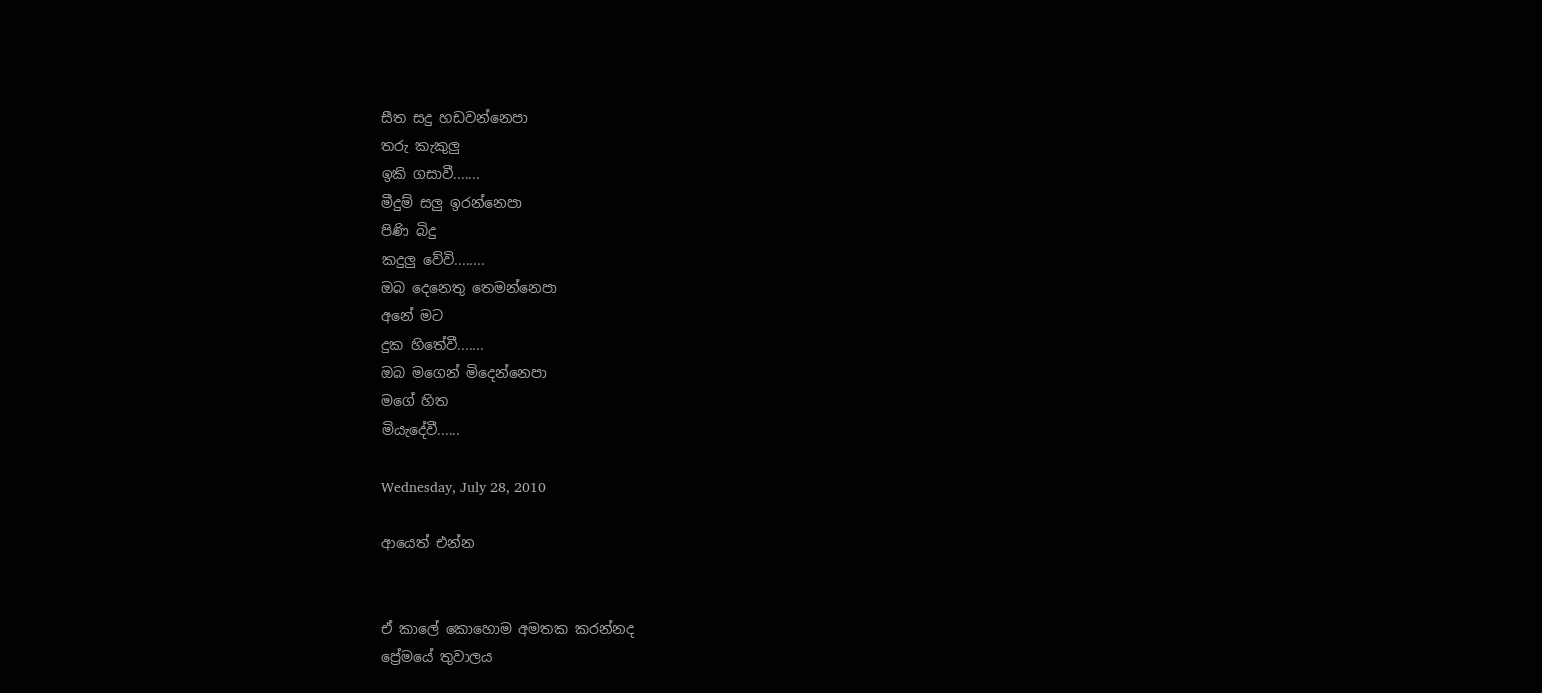සීත සදු හඩවන්නෙපා
තරු කැකුලු
ඉකි ගසාවී.......
මීදුම් සලු ඉරන්නෙපා
පිණි බිදු
කදුලු වේවි........
ඔබ දෙනෙතු තෙමන්නෙපා
අනේ ම‍ට
දුක හිතේවී.......
ඔබ මගෙන් මිදෙන්නෙපා
මගේ හිත
මියැදේවී......

Wednesday, July 28, 2010

ආයෙත් එන්න


ඒ කාලේ කොහොම අමතක කරන්නද
ප්‍රේමයේ තුවාලය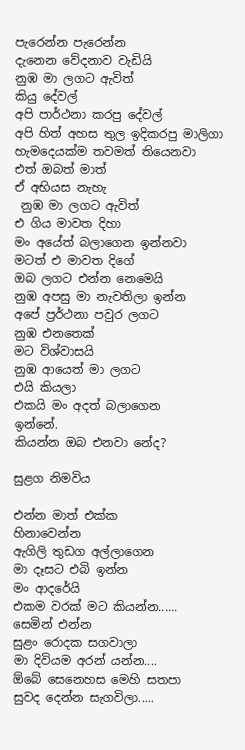පැරෙන්න පැරෙන්න
දැනෙන වේදනාව වැඩියි
නුඹ මා ලග‍ට ඇවිත්
කියු දේවල්
අපි පාර්ථනා කරපු දේවල්
අපි හිත් අහස තුල ඉදිකරපු මාලිගා
හැමදෙයක්ම තවමත් තියෙනවා
එත් ඔබත් මාත්
ඒ අභියස නැහැ
 නුඹ මා ලග‍ට ඇවිත්
එ ගිය මාවත දිහා
මං අයේත් බලාගෙන ඉන්නවා
මටත් එ මාවත දිගේ
ඔබ ලග‍ට එන්න නෙමෙයි
නුඹ අපසු මා නැවතිලා ඉන්න
අපේ ප්‍රර්ථනා පවුර ලගට
නුඹ එනතෙක්
ම‍ට විශ්වාසයි
නුඹ ආයෙත් මා ලගට
එයි කි‍යලා
එකයි මං අදත් බලාගෙන
ඉන්නේ.
කියන්න ඔබ එනවා නේද?

සුළග නිමවිය

එන්න මාත් එක්ක
හිනාවෙන්න
ඇගිලි තුඩග අල්ලාගෙන
මා දෑස‍ට එබි ඉන්න
මං ආදරේයි
එකම වරක් ම‍ට කියන්න......
සෙමින් එන්න
සුළං රොදක සගවාලා
මා දිවියම අරන් යන්න....
ඕබේ සෙනෙහස මෙහි සතපා
සුවද දෙන්න සැගවිලා.....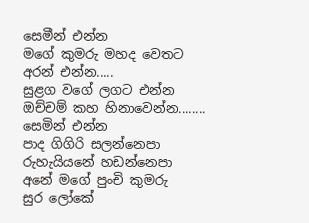සෙමීන් එන්න
මගේ කුමරු මහද වෙත‍ට
අරන් එන්න.....
සුළග වගේ ලග‍ට එන්න
ඔච්චම් කහ හිනාවෙන්න........
සෙමින් එන්න
පාද ගිගිරි සලන්නෙපා
රුහැයියනේ හඩන්නෙපා
අනේ මගේ පුංචි කුමරු
සුර ලෝකේ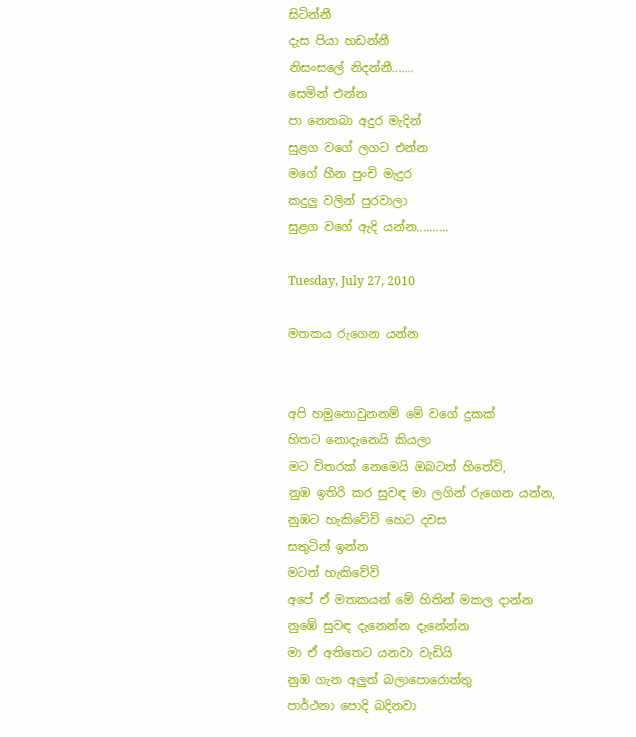සිටින්නී
දැස පියා හඩන්නී
නිසංසලේ නිදන්නී.......
සෙමින් එන්න
පා නෙතබා අදුර මැදින්
සුළග වගේ ලග‍ට එන්න
මගේ හීන පුංචි මැදුර
කදුලු වලින් පුරවාලා
සුළග වගේ ඇදි යන්න..........

Tuesday, July 27, 2010

මතකය රුගෙන යන්න


අපි හමුනොවුනනම් මේ ව‍ගේ දුකක්
හිත‍ට නොදැනෙයි කියලා
ම‍ට විතරක් නෙමෙයි ඔබ‍ටත් හිතේවි,
නුඹ ඉතිරි කර සුවඳ මා ලගින් රුගෙන යන්න,
නුඹ‍ට හැකිවේවි හෙට දවස
සතුටින් ඉන්න
මටත් හැකිවේවි
අපේ ඒ මතකයන් මේ හිතින් මකල දාන්න
නුඹේ සුවඳ දැනෙන්න දැනේන්න
මා ඒ අතිතෙ‍ට යනවා වැඩියි
නුඹ ගැන අලුත් බලාපොරොත්තු
පාර්ථනා පොදි බදිනවා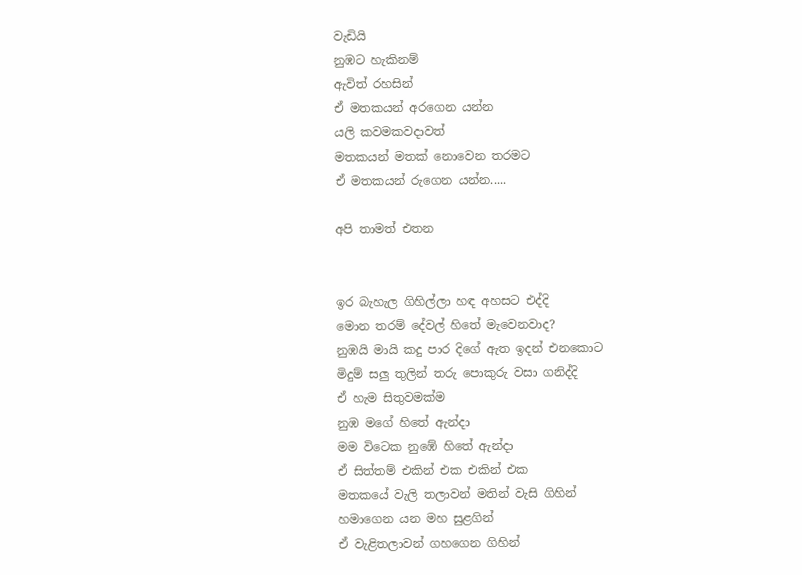වැඩියි
නුඹ‍‍ට හැකිනම්
ඇවිත් රහසින්
ඒ මතකයන් අරගෙන යන්න
යලි කවමකවදාවත්
මතකයන් මතක් නොවෙන තරම‍ට
ඒ මතකයන් රුගෙන යන්න.....

අපි තාමත් එතන


ඉර බැහැල ගිහිල්ලා හඳ අහස‍ට එද්දි
මොන තරම් දේවල් හිතේ මැවෙනවාද?
නුඹයි මායි කදු පාර දිගේ ඇත ඉදන් ‍එනකොට
මිදුම් සලු තුලින් තරු පොකුරු වසා ගනිද්දි
ඒ හැම සිතුවමක්ම
නුඹ මගේ හිතේ ඇන්දා
මම විටෙක නුඹේ හිතේ ඇන්දා
ඒ සිත්තම් එකින් එක එකින් එක
මතකයේ වැලි තලාවන් මතින් වැසි ගිහින්
හමාගෙන යන මහ සුළගින්
ඒ වැළිතලාවන් ගහගෙන ගිහින්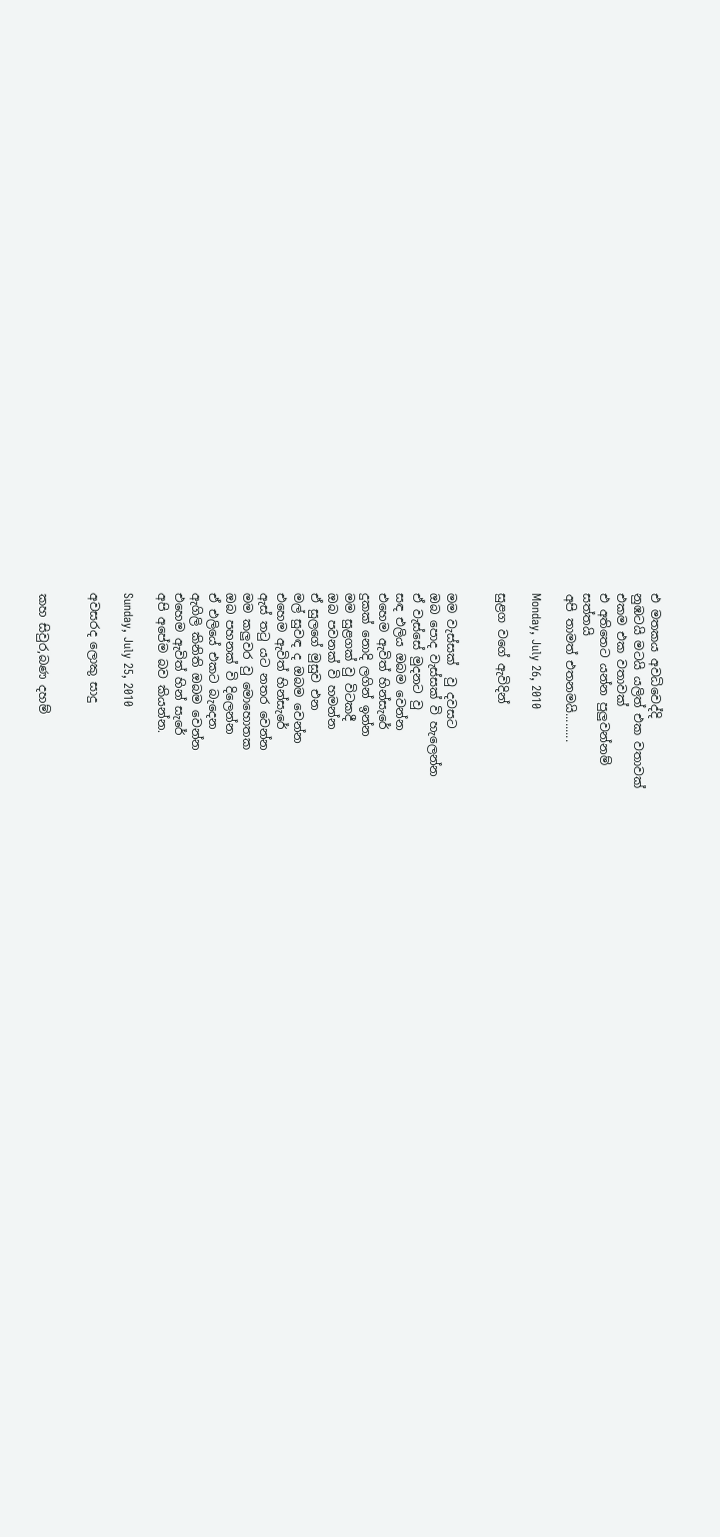එ මතකය අවධිවෙද්දි
නුඹ‍ටයි ම‍ටයි යලිත් එක වතාවක්
එකම එක වතාවක්
එ අතිතෙ‍ට යන්න පුලුවන්නම්
සත්තයි
අපි තාමත් එතනම‍යි.........

Monday, July 26, 2010

සුළග වගේ ඇවිදින්


මම වැස්සක්  වු දවස‍ට
ඔබ පොද වැස්සක් වි හැලෙන්න
ඒ වැස්සේ මුදනට වු
සඳ එලිය ඔබම වෙන්න
එහෙම ඇවිත් හින්සැරේ
දුකක් නොදි ලගින් ඉන්න
මම සුළගක් වු විටකදී
ඔබ පවනක් වි හමන්න
ඒ සුලගේ මුසුව එන
මල් සුවඳ ද ඔබම වෙන්න
එහෙම ඇවිත් හින්සැරේ
ඇස් තටු ය‍ට නතර වෙන්න
මම කලුවර වු මොහොතක
ඔබ පහනක් වි දිලෙන්න
ඒ එලියේ එක‍ට බැදෙන
ඇගිලි කිනිති ඔබම වෙන්න
එහෙම ඇවිත් හින් සැරේ
අපි අපේම බව කියන්න.

Sunday, July 25, 2010

අවසරද ලොකු සාදු


කහ සිවුර,බණ දහම්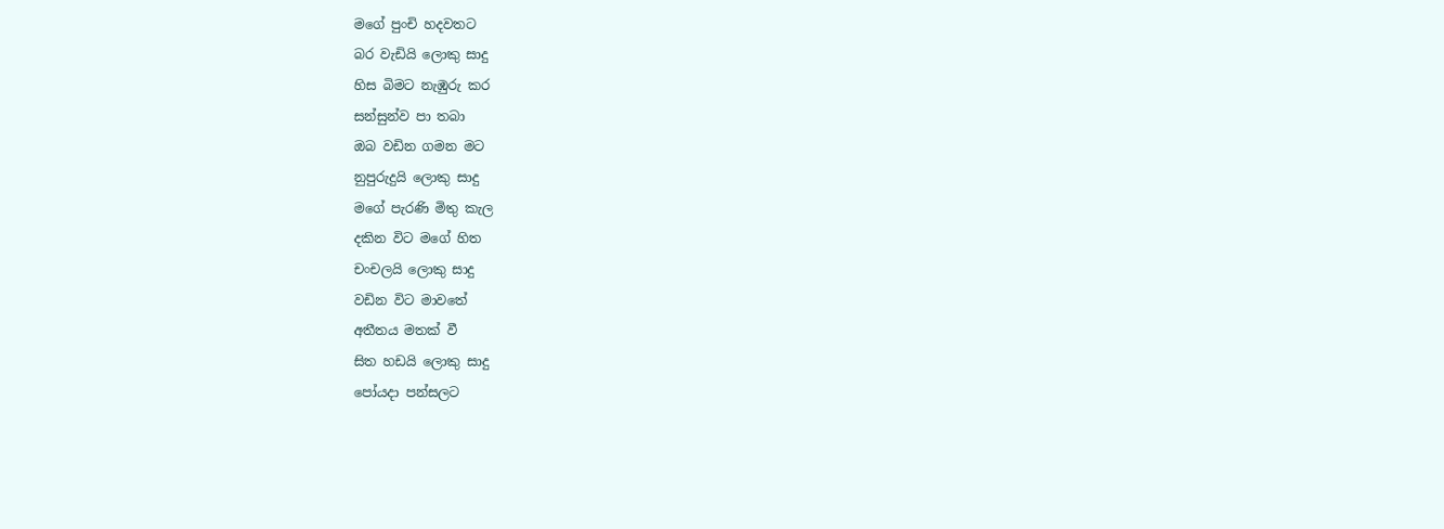මගේ පුංචි හදවත‍ට
බර වැඩියි ලොකු සාදු
හිස බිම‍ට නැඹුරු කර
සන්සුන්ව පා තබා
ඔබ වඩින ගමන ම‍ට
නුපුරුදුයි ලොකු සාදු
මගේ පැරණි මිතු කැල
දකින විට මගේ හිත
චංචලයි ලොකු සාදු
වඩින විට මාව‍තේ
අතීතය මතක් වී
සිත හඩයි ලොකු සාදු
පෝයදා පන්සල‍ට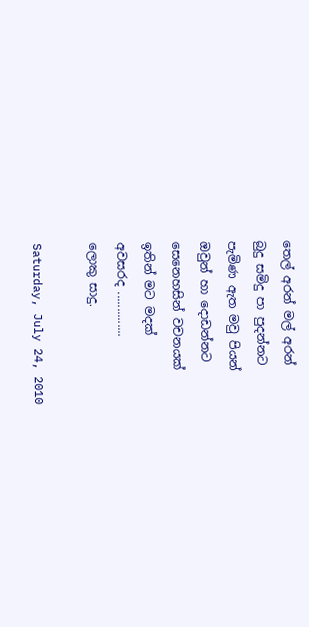තෙල් අරන් මල් අරන්
බුදු සමිදු පා පුදන්න‍ට
පැමිණ ඇත මවු පියන්
ඔවුන් හා දොඩන්න‍ට
සෙනෙහසින් වචනයක්
ඉතින් ම‍ට මදක්
අවසරද ..............
ලොකු සාදු.

Saturday, July 24, 2010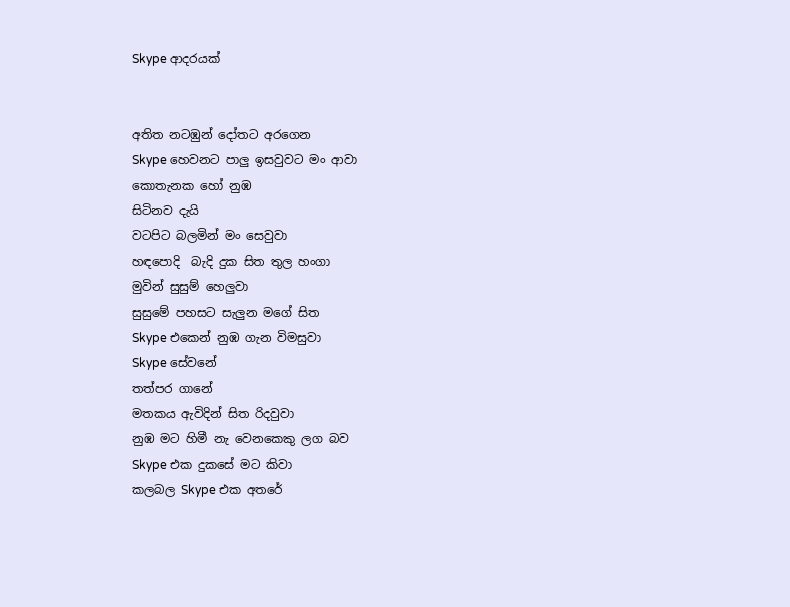Skype ආදරයක්


අතිත න‍ටඹුන් දෝත‍ට අරගෙන
Skype හෙවන‍ට පාලු ඉසවුව‍ට මං ආවා
කොතැනක හෝ නුඹ
සිටිනව දැයි
වටපිට බලමින් මං සෙවුව‍ා
හඳපොදි  බැදි දුක සිත තුල හංගා
මුවින් සුසුම් හෙලුවා
සුසුමේ පහස‍ට සැලුන මගේ සිත
Skype එකෙන් නුඹ ගැන විමසුවා
Skype සේවනේ
තත්පර ගානේ
මතකය ඇවිදින් සිත රිදවුවා
නුඹ ම‍ට හිමී නැ වෙනකෙකු ලග බව
Skype එක දුකසේ ම‍ට කිවා
කලබල Skype එක අතරේ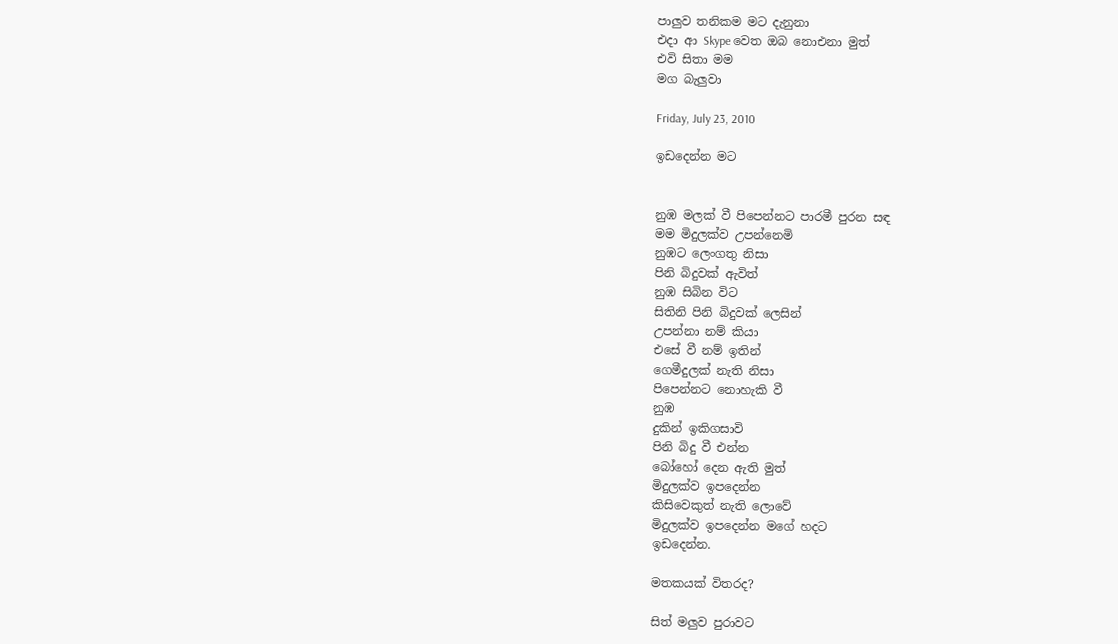පාලුව තනිකම ම‍ට දැනුනා
එදා ආ Skype වෙත ඔබ නොඑනා මුත්
එවි සිතා මම
මග බැලුවා

Friday, July 23, 2010

ඉඩදෙන්න ම‍ට


නුඹ මලක් වී පිපෙන්න‍ට පාරමී පුරන සඳ
මම මිදුලක්ව උපන්නෙමි
නුඹ‍ට ලෙංගතු නිසා
පිනි බිදුවක් ඇවිත්
නුඹ සිබින විට
සිතිනි පිනි බිදුවක් ලෙසින්
උපන්නා නම් කියා
එසේ වී නම් ඉතින්
ගෙමීදුලක් නැති නිසා
පිපෙන්න‍ට නොහැකි වී
නුඹ
දුකින් ඉකිගසාවි
පිනි බිදු වී එන්න
බෝහෝ දෙන ඇති මුත්
මිදුලක්ව ඉපදෙන්න
කිසිවෙකුත් නැති ලොවේ
මිදුලක්ව ඉපදෙන්න මගේ හද‍ට
ඉඩදෙන්න.

මතකයක් විතරද?

සිත් මලුව පුරාවට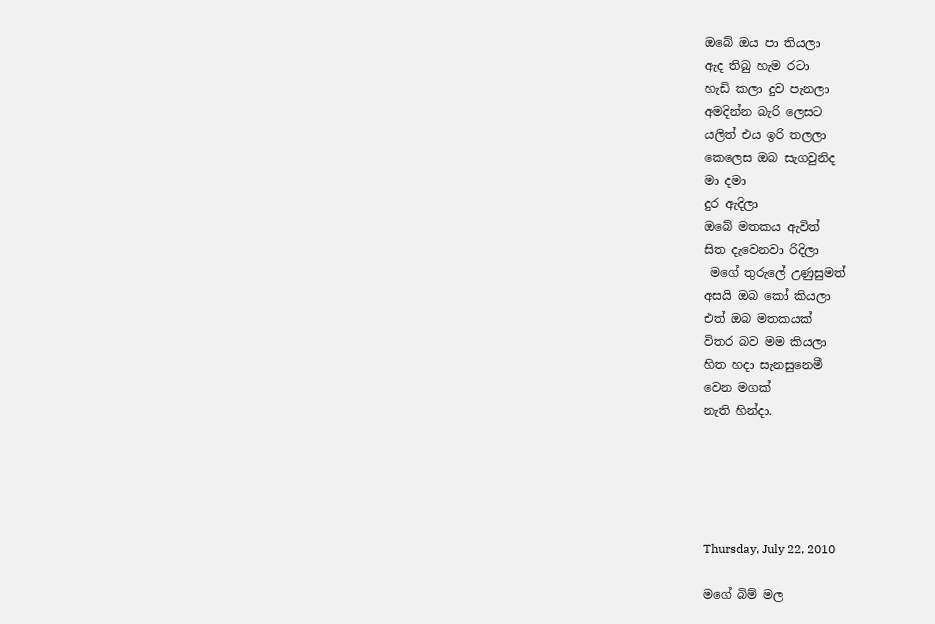ඔබේ ඔය පා තියලා
ඇද තිබු හැම රටා
හැඩි කලා දුව පැනලා
අමදින්න බැරි ලෙස‍ට
යලිත් එය ඉරි තලලා
කෙලෙස ඔබ සැගවුනිද
මා දමා
දුර ඇදිලා
ඔබේ මතකය ඇවිත්
සිත දැවෙනවා රිදිලා
 මගේ තුරුලේ උණුසුමත්
අසයි ඔබ කෝ කියලා
එත් ඔබ මතකයක්
විතර බව මම කියලා
හිත හදා සැනසුනෙමී
වෙන මගක්
නැති හින්දා.





Thursday, July 22, 2010

මගේ බිම් මල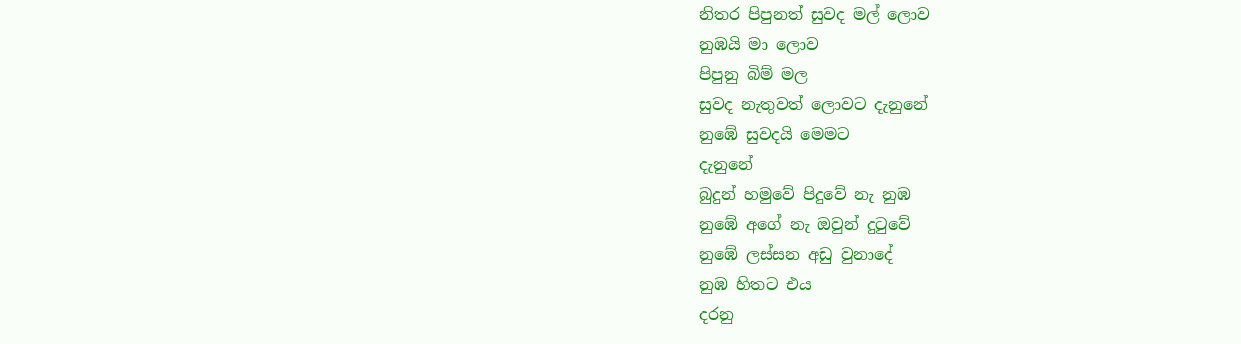නිතර පිපුනත් සුවද මල් ලොව
නුඹයි මා ලොව
පිපුනු බිම් මල
සුවද නැතුවත් ලොව‍ට දැනුනේ
නුඹේ සුවදයි මෙම‍ට
දැනුනේ
බුදුන් හමුවේ පිදුවේ නැ නුඹ
නුඹේ අගේ නැ ඔවුන් දුටුවේ
නු‍ඹේ ලස්සන අඩු වුනාදේ
නුඹ හිත‍ට එය
දරනු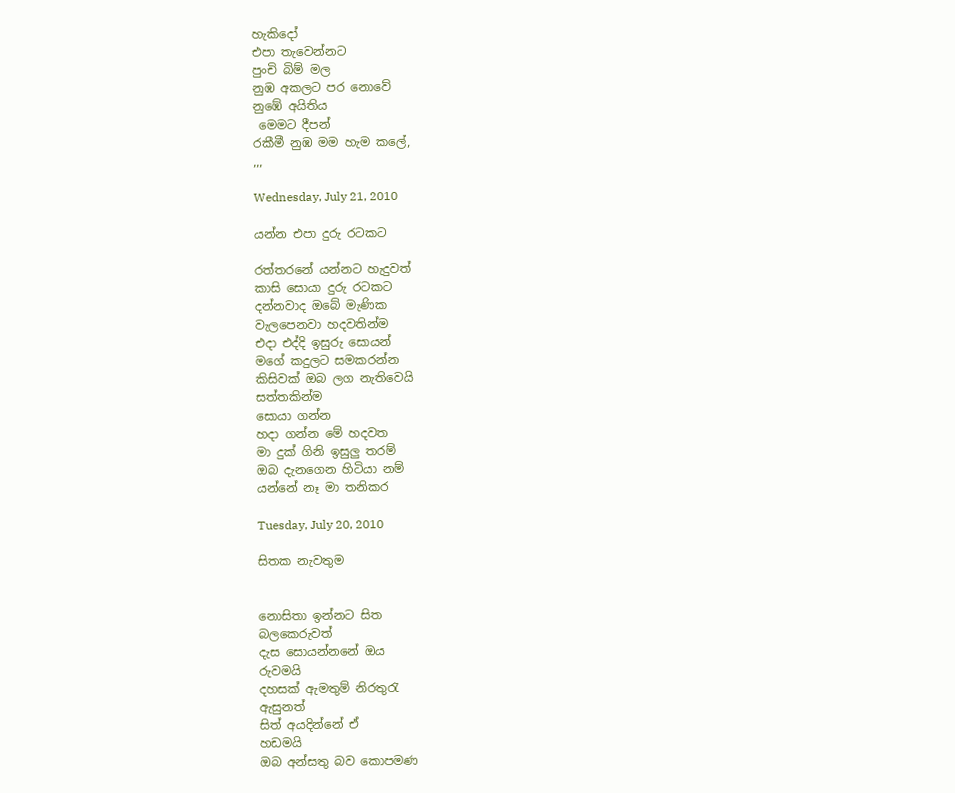හැකිදෝ
එපා තැවෙන්න‍ට
පුංචි බිම් මල
නුඹ අකල‍ට පර නොවේ
නුඹේ අයිතිය
 මෙම‍ට දීපන්
රකීමී නුඹ මම හැම කලේ,
,,,

Wednesday, July 21, 2010

යන්න එපා දුරු ර‍ටකට

රත්තරනේ යන්න‍ට හැදුවත්
කාසි සොයා දුරු රටක‍ට
දන්නවාද ඔබේ මැණික
වැලපෙනවා හදවතින්ම
එදා එද්දි ඉසුරු සොයන්
මගේ කදුලට සමකරන්න
කිසිවක් ඔබ ලග නැතිවෙයි
සත්තකින්ම
සොයා ගන්න
හදා ගන්න මේ හදවත
මා දුක් ගිනි ඉසුලු තරම්
ඔබ දැනගෙන හිටියා නම්
යන්නේ නෑ මා තනිකර

Tuesday, July 20, 2010

සිතක නැවතුම


නො‍සිතා ඉන්න‍ට සිත
බලකෙරුවත්
දැස සොයන්නනේ ඔය
රුවමයි
දහසක් ඇමතුම් නිරතුරැ
ඇසුනත්
සිත් අයදින්නේ ඒ
හඩමයි
ඔබ අන්සතු බව කොපමණ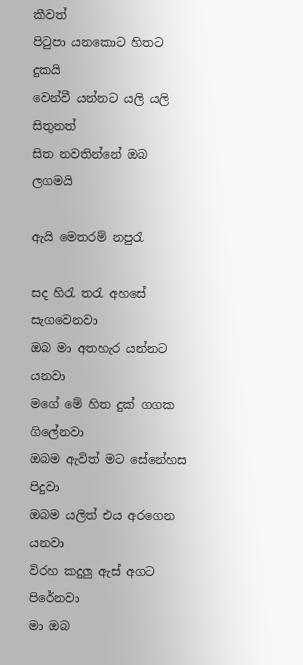කීවත්
පිටුපා යනකො‍ට හිත‍ට
දුකයි
වෙන්වී යන්න‍ට යලි යලි
සිතුනත්
සිත නවතින්නේ ඔබ
ලගමයි

ඇයි මෙතරම් නපුරැ

සද හිරැ තරැ අහසේ සැගවෙනවා
ඔබ මා අතහැර යන්න‍ට  යනවා
මගේ මේ හිත දුක් ගගක ගිලේනවා
ඔබම ඇවිත් ම‍ට සේනේහස පිදුවා
ඔබම යලිත් එය අරගෙන යනවා
විරහ කදුලු ඇස් අගට පිරේනවා
මා ඔබ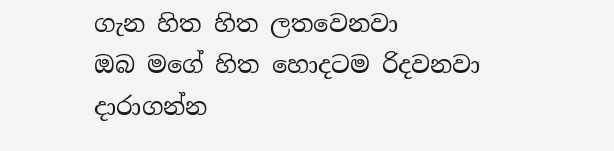ගැන හිත හිත ලතවෙනවා
ඔබ මගේ හිත හොදටම රිදවනවා
ද‍ාරාගන්න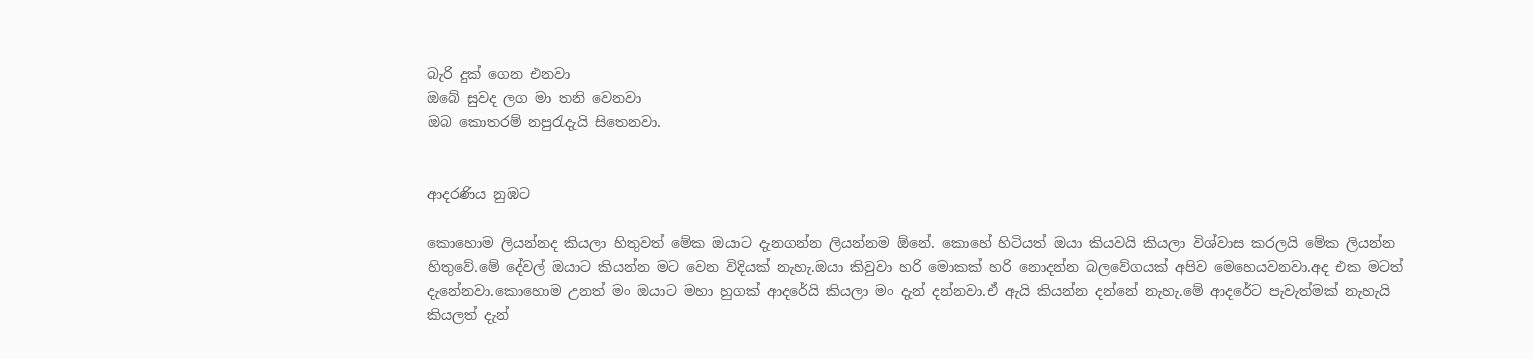බැරි දුක් ගෙන එනවා
ඔබේ සුවද ලග මා තනි වෙනවා
ඔබ කොතරම් නපුරැදැයි සිතෙනවා.


ආදරණිය නුඹ‍‍‍ට

කොහොම ලියන්නද කියලා හිතුවත් මේක ඔයාට දැනගන්න ලියන්නම ඕනේ. කොහේ හිටියත් ඔයා කියවයි කියලා විශ්වාස කරලයි මේක ලියන්න හිතුවේ.මේ දේවල් ඔයා‍ට කියන්න ම‍ට වෙන විදියක් නැහැ.ඔයා කිවුව‍ා හරි මොකක් හරි නොදන්න බලවේගයක් අපිව මෙහෙයවනවා.අද එක ම‍‍ටත් දැනේනවා.කොහොම උනත් මං ඔයා‍ට මහ‍ා හුගක් ආදරේයි කියලා මං දැන් දන්නවා.ඒ ඇයි කියන්න දන්නේ නැහැ.මේ ආදරේට පැවැත්මක් නැහැයි කියලත් දැන්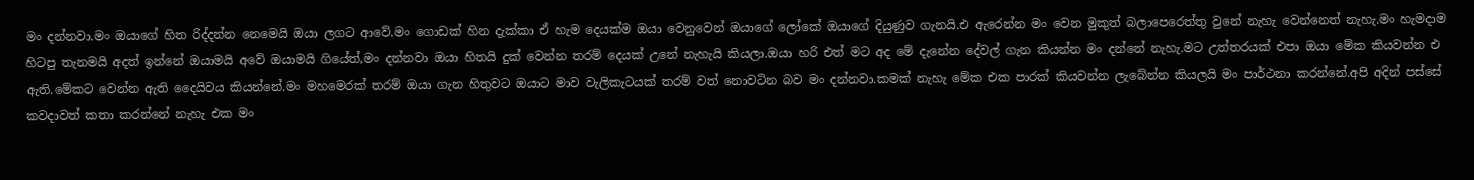මං දන්නවා.මං ඔය‍ාගේ හිත රිද්දන්න නෙමෙයි ඔයා ලග‍ට ආවේ.මං ගෙ‍ාඩක් හින දැක්කා ඒ හැම දෙයක්ම ඔයා වෙනුවෙන් ඔයා‍‍ගේ ලෝකේ ඔයාගේ දියුණුව ගැනයි.එ ඇරෙන්න මං වෙන මුකුත් බලාපෙරෙත්තු වුනේ නැහැ වෙන්නෙත් නැහැ.මං හැමදාම හිටපු තැනමයි අදත් ඉන්නේ ඔයාමයි අවේ ඔයාමයි ගියේත්,මං දන්නවා ඔයා හිතයි දුක් ‍වෙන්න තරම් දෙයක් උනේ නැහැයි කියලා.ඔයා හරි එත් ම‍ට අද මේ දැනේන දේවල් ගැන කියන්න ම‍ං දන්නේ නැහැ.ම‍ට උත්තරයක් එපා ඔයා මේක කියවන්න එ ඇති.මේකට වෙන්න ඇති දෛයිවය කියන්නේ.මං මහමෙරක් තරම් ඔයා ගැන හිතුව‍ට ඔයාට මාව වැලිකැටයක් තරම් වත් නොවටින බව මං දන්නවා.කමක් නැහැ මේක එක පාරක් කියවන්න ලැබේන්න කියලයි මං පාර්ථනා කරන්නේ.අපි අදින් පස්සේ කවදාවත් කතා කරන්නේ නැහැ එක මං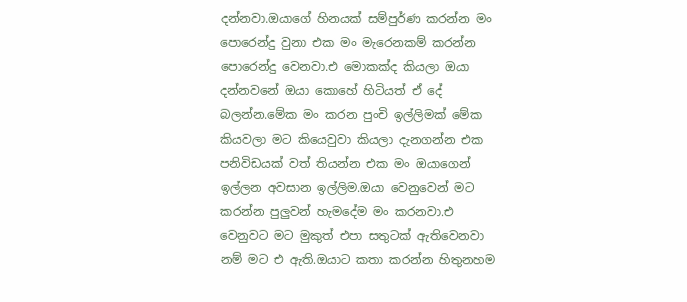දන්නවා.ඔයාගේ හිනයක් සම්පුර්ණ කරන්න මං පොරෙන්දු වුනා එක මං මැරෙනකම් කරන්න පෙ‍ාරෙන්දු වෙනවා.එ මොකක්ද කියලා ඔයා දන්නවනේ ඔයා කොහේ හිටියත් ඒ දේ බලන්න.මේක මං කරන පුංචි ඉල්ලිමක් මේක කියවලා ම‍ට කියෙවුවා කියලා දැනගන්න එක පනිවිඩයක් වත් තියන්න එක මං ඔයාගෙන් ඉල්ලන අවසාන ඉල්ලිම.ඔයා වෙනුවෙන් ම‍ට කරන්න පුලුවන් හැමදේම මං කරනවා.එ වෙනුව‍ට ම‍ට මුකුත් එපා සතු‍ටක් ඇතිවෙනවා නම් ම‍‍ට එ ඇති.ඔය‍ාට කත‍‍ා කරන්න හිතුනහම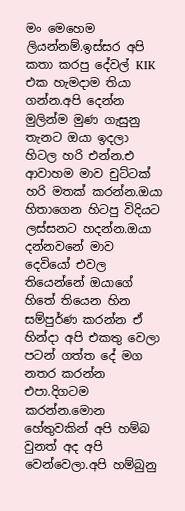මං මෙහෙම ලියන්නම්.ඉස්සර අපි කතා කරපු දේවල් KIK එක හැමදාම තියා ගන්න.අපි දෙන්න මුලින්ම මුණ ගැසුනු තැන‍ට ඔයා ඉදල‍ා හිටල හරි එන්න.එ ආව‍ාහම මාව චුට්ටක් හරි මතක් කරන්න.ඔයා හිත‍ාගෙන හිටපු විදිය‍ට ලස්සන‍ට හදන්න.ඔයා දන්නවනේ මාව දෙවියෝ එවල තියෙන්නේ ඔයාගේ හිතේ තියෙන හින සම්පුර්ණ කරන්න ඒ හින්දා අපි එකතු වෙලා ප‍ටන් ගත්ත දේ මග නතර කරන්න එපා.දිගටම කරන්න.මොන හේතුවකින් අපි හම්බ වුනත් අද අපි වෙන්වෙලා.අපි හම්බුනු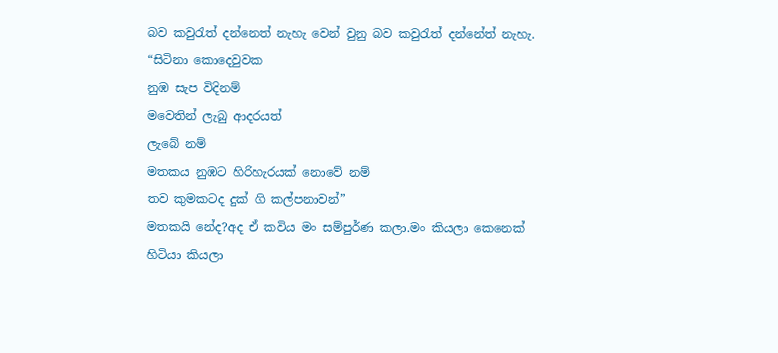බව කවුරැත් දන්නෙත් නැහැ වෙන් වුනු බව කවුරැත් දන්නේත් නැහැ.
“සිටිනා කොදෙවුවක
නුඹ සැප විදිනම්
මවෙතින් ලැබු ආදරයත්
ලැබේ නම්
මතකය නුඹ‍ට හිරිහැරයක් නොවේ නම්
තව කුම‍කටද දුක් ගි කල්පනාවන්”
මතකයි නේද?අද ඒ කවිය මං සම්පුර්ණ කලා.මං කියලා කෙනෙක් හිටියා කියලා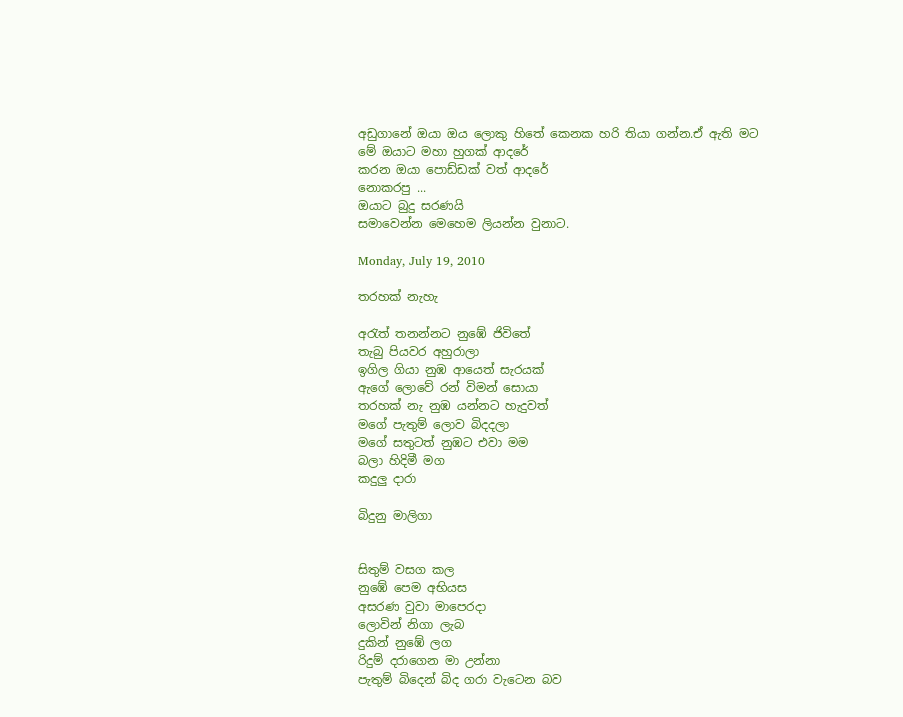අඩුගානේ ඔයා ඔය ලොකු හිතේ කෙ‍නක හරි තියා ගන්න.ඒ ඇති ම‍ට
මේ ඔයාට මහා හුගක් ආදරේ
කරන ඔයා පොඩ්ඩක් වත් ආදරේ
නොකරපු ...
ඔයා‍ට බුදු සරණයි
සමාවෙන්න මෙහෙම ලියන්න වුනාට.

Monday, July 19, 2010

තරහක් නැහැ

අරැත් තනන්න‍ට නුඹේ ජිවිතේ
තැබු පියවර අහුරාලා
ඉගිල ගියා නුඹ ආයෙත් සැරයක්
ඇගේ ලොවේ රන් විමන් සොයා
තරහක් නැ නුඹ යන්න‍ට හැදුවත්
මගේ පැතුම් ලොව බිදදලා
මගේ සතුටත් නුඹ‍ට එවා මම
බලා හිදිමී මග
කදුලු දාරා

බිදුනු මාලිගා


සිතුම් වසග කල
නුඹේ ‍‍පෙම අභියස
අසරණ වුවා මාපෙරදා
ලොවින් නිගා ලැබ
දුකින් නුඹේ ලග
රිදුම් දරාගෙන මා උන්නා
පැතුම් බිදෙන් බිද ගරා වැටෙන බව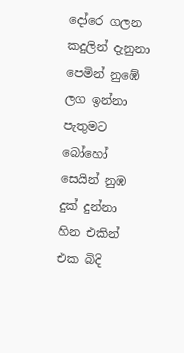දෝරෙ ගලන කදුලින් දැනුනා
පෙමින් නුඹේ ලග ඉන්නා පැතුම‍ට
බෝහෝ සෙයින් නුඹ දුක් දුන්නා
හින එකින් එක බිදි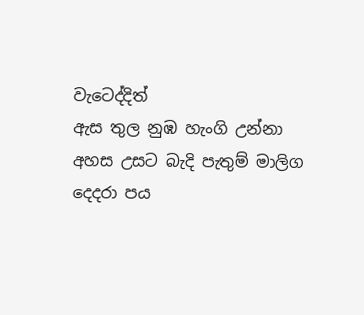වැටෙද්දිත්
ඇස තුල නුඹ හැංගි උන්නා
අහස උස‍ට බැදි පැතුම් මාලිග
දෙදරා පය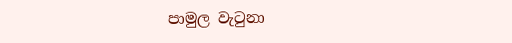පාමුල වැටුනා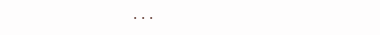...